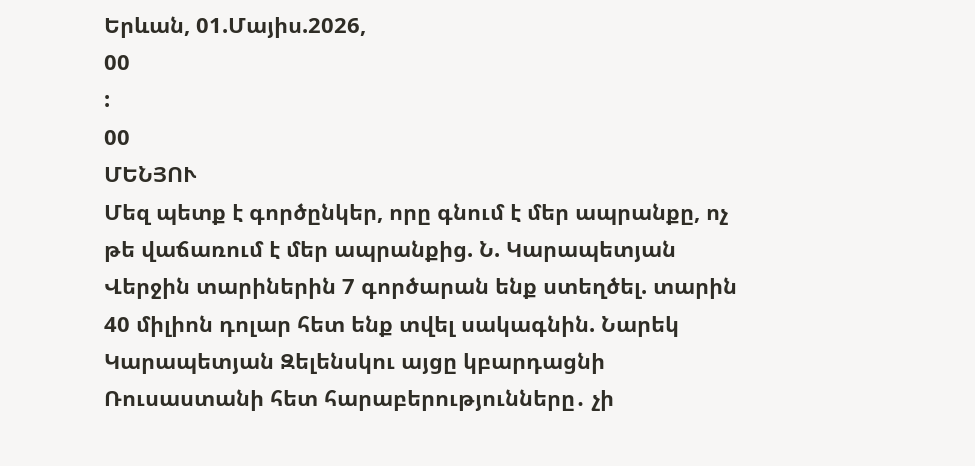Երևան, 01.Մայիս.2026,
00
:
00
ՄԵՆՅՈՒ
Մեզ պետք է գործընկեր, որը գնում է մեր ապրանքը, ոչ թե վաճառում է մեր ապրանքից. Ն. Կարապետյան Վերջին տարիներին 7 գործարան ենք ստեղծել. տարին 40 միլիոն դոլար հետ ենք տվել սակագնին. Նարեկ Կարապետյան Զելենսկու այցը կբարդացնի Ռուսաստանի հետ հարաբերությունները․ չի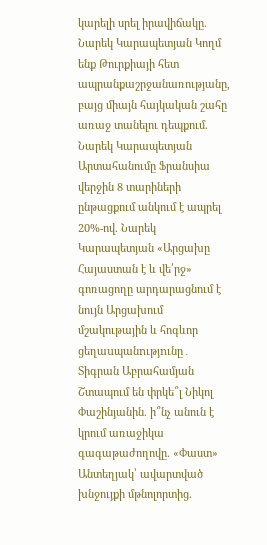կարելի սրել իրավիճակը. Նարեկ Կարապետյան Կողմ ենք Թուրքիայի հետ ապրանքաշրջանառությանը, բայց միայն հայկական շահը առաջ տանելու դեպքում. Նարեկ Կարապետյան Արտահանումը Ֆրանսիա վերջին 8 տարիների ընթացքում անկում է ապրել 20%-ով. Նարեկ Կարապետյան «Արցախը Հայաստան է և վե՛րջ» գոռացողը արդարացնում է նույն Արցախում մշակութային և հոգևոր ցեղաuպանnւթյnւնը․ Տիգրան Աբրահամյան Շտապում են փրկե՞լ Նիկոլ Փաշինյանին. ի՞նչ անուն է կրում առաջիկա գագաթաժողովը. «Փաստ» Անտեղյակ՝ ավարտված խնջույքի մթնոլորտից.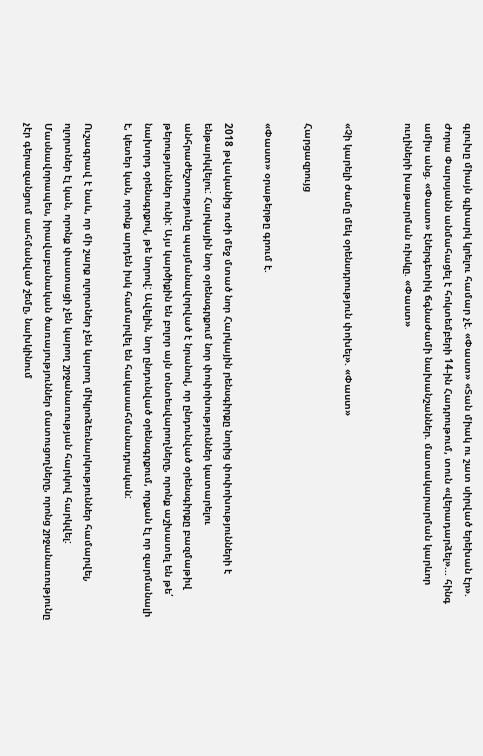գլուխը միայն գլխարկ կրելու համար չէ. «Փաստ» «Տան միակ ու շատ սիրված երեխան էր». Ժորա Փարսյանն անմահացել է հոկտեմբերի 14-ին Հադրութում, տուն «վերադարձել»... հինգ ամիս անց. «Փաստ» Էներգետիկ ճգնաժամի նախանշաններ. մատակարարման կարևոր ուղիների խաթարման ռիսկը. «Փաստ»


«Չի կարելի ժամը մեկ օրենսդրություն փոխել». «Փաստ»

Հարցազրույց

«Փաստ» օրաթերթը գրում է.

2018 թվականից ուժի մեջ մտած նոր Հարկային րենսգիրքը նորից փոփոխությունների է ենթարկվելու: Հարկային նոր օրենսգրքում նոր փոփոխություններ կատարելու անհրաժեշտությունը պայմանավորված է նրանով, որ ընդունված օրենսգիրքը բազմաթիվ թերություններ ունի: Այս կարծիքին են բոլոր այն տնտեսվարողները, որոնք աշխատել են թե՛ նախորդ օրենսգրքով, թե նորով: Ավելին, նոր ընդունված օրենսգրքում, որքան էլ որ զարմանալի է, կետեր կան, որոնք արդեն իսկ համարվել են հակասահմանադրական:

Ուշագրավ է նաև, որ մի շարք ոլորտներ չեն կարող միկրոձեռնարկություններ համարվել, ոլորտներ էլ կան, որոնք փաստացի չեն կարող շրջանառության հարկով հարկվել: Մասնավորապես, իրավաբանական ծառայություններ մատուցողները, որոնց շրջանառությունը չէր գերազանցում սահմանված շեմը, նախկինում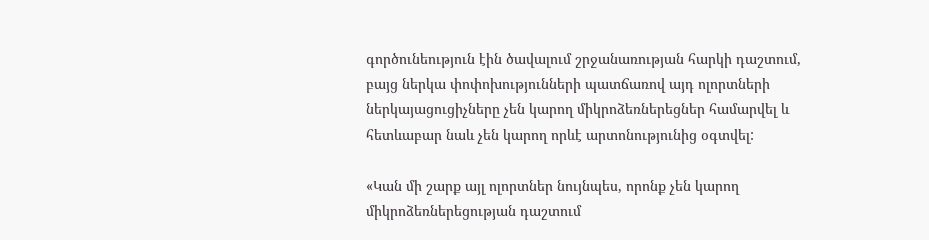գործունեություն էին ծավալում շրջանառության հարկի դաշտում, բայց ներկա փոփոխությունների պատճառով այդ ոլորտների ներկայացուցիչները չեն կարող միկրոձեռներեցներ համարվել և հետևաբար նաև չեն կարող որևէ արտոնությունից օգտվել:

«Կան մի շարք այլ ոլորտներ նույնպես, որոնք չեն կարող միկրոձեռներեցության դաշտում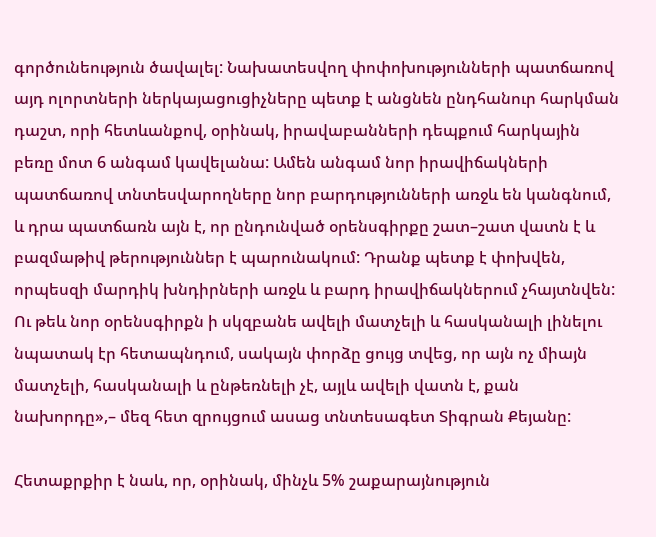գործունեություն ծավալել: Նախատեսվող փոփոխությունների պատճառով այդ ոլորտների ներկայացուցիչները պետք է անցնեն ընդհանուր հարկման դաշտ, որի հետևանքով, օրինակ, իրավաբանների դեպքում հարկային բեռը մոտ 6 անգամ կավելանա: Ամեն անգամ նոր իրավիճակների պատճառով տնտեսվարողները նոր բարդությունների առջև են կանգնում, և դրա պատճառն այն է, որ ընդունված օրենսգիրքը շատ–շատ վատն է և բազմաթիվ թերություններ է պարունակում: Դրանք պետք է փոխվեն, որպեսզի մարդիկ խնդիրների առջև և բարդ իրավիճակներում չհայտնվեն: Ու թեև նոր օրենսգիրքն ի սկզբանե ավելի մատչելի և հասկանալի լինելու նպատակ էր հետապնդում, սակայն փորձը ցույց տվեց, որ այն ոչ միայն մատչելի, հասկանալի և ընթեռնելի չէ, այլև ավելի վատն է, քան նախորդը»,– մեզ հետ զրույցում ասաց տնտեսագետ Տիգրան Քեյանը:

Հետաքրքիր է նաև, որ, օրինակ, մինչև 5% շաքարայնություն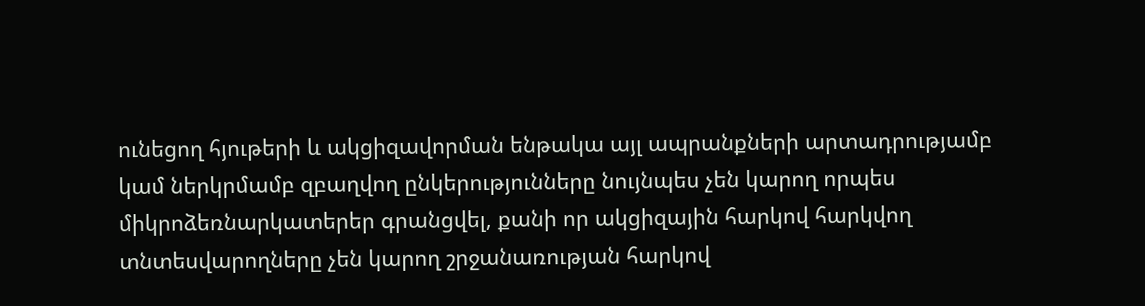ունեցող հյութերի և ակցիզավորման ենթակա այլ ապրանքների արտադրությամբ կամ ներկրմամբ զբաղվող ընկերությունները նույնպես չեն կարող որպես միկրոձեռնարկատերեր գրանցվել, քանի որ ակցիզային հարկով հարկվող տնտեսվարողները չեն կարող շրջանառության հարկով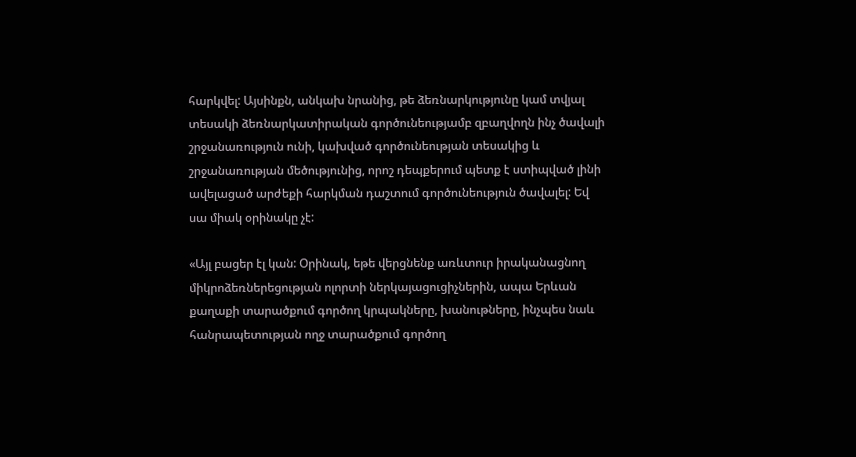հարկվել: Այսինքն, անկախ նրանից, թե ձեռնարկությունը կամ տվյալ տեսակի ձեռնարկատիրական գործունեությամբ զբաղվողն ինչ ծավալի շրջանառություն ունի, կախված գործունեության տեսակից և շրջանառության մեծությունից, որոշ դեպքերում պետք է ստիպված լինի ավելացած արժեքի հարկման դաշտում գործունեություն ծավալել: Եվ սա միակ օրինակը չէ:

«Այլ բացեր էլ կան: Օրինակ, եթե վերցնենք առևտուր իրականացնող միկրոձեռներեցության ոլորտի ներկայացուցիչներին, ապա Երևան քաղաքի տարածքում գործող կրպակները, խանութները, ինչպես նաև հանրապետության ողջ տարածքում գործող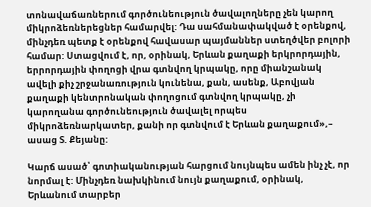տոնավաճառներում գործունեություն ծավալողները չեն կարող միկրոձեռներեցներ համարվել: Դա սահմանափակված է օրենքով, մինչդեռ պետք է օրենքով հավասար պայմաններ ստեղծվեր բոլորի համար: Ստացվում է, որ, օրինակ, Երևան քաղաքի երկրորդային, երրորդային փողոցի վրա գտնվող կրպակը, որը միանշանակ ավելի քիչ շրջանառություն կունենա, քան, ասենք, Աբովյան քաղաքի կենտրոնական փողոցում գտնվող կրպակը, չի կարողանա գործունեություն ծավալել որպես միկրոձեռնարկատեր, քանի որ գտնվում է Երևան քաղաքում»,– ասաց Տ. Քեյանը:

Կարճ ասած՝ գոտիականության հարցում նույնպես ամեն ինչ չէ, որ նորմալ է: Մինչդեռ նախկինում նույն քաղաքում, օրինակ, Երևանում տարբեր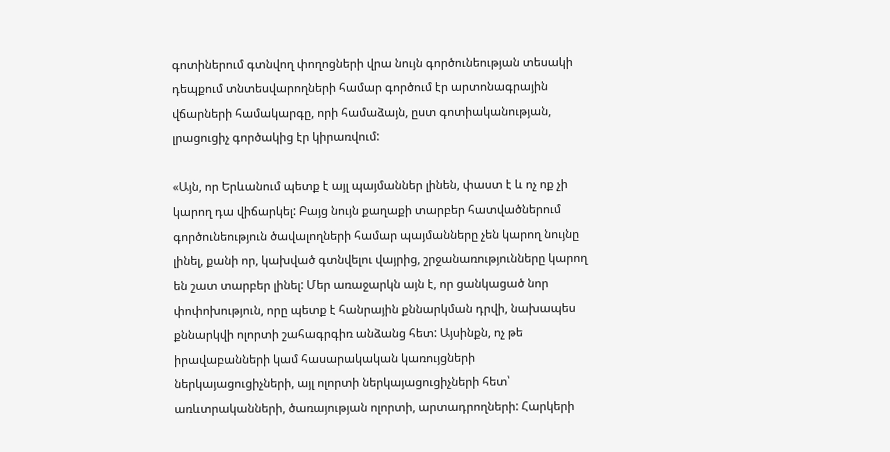գոտիներում գտնվող փողոցների վրա նույն գործունեության տեսակի դեպքում տնտեսվարողների համար գործում էր արտոնագրային վճարների համակարգը, որի համաձայն, ըստ գոտիականության, լրացուցիչ գործակից էր կիրառվում:

«Այն, որ Երևանում պետք է այլ պայմաններ լինեն, փաստ է և ոչ ոք չի կարող դա վիճարկել: Բայց նույն քաղաքի տարբեր հատվածներում գործունեություն ծավալողների համար պայմանները չեն կարող նույնը լինել, քանի որ, կախված գտնվելու վայրից, շրջանառությունները կարող են շատ տարբեր լինել: Մեր առաջարկն այն է, որ ցանկացած նոր փոփոխություն, որը պետք է հանրային քննարկման դրվի, նախապես քննարկվի ոլորտի շահագրգիռ անձանց հետ: Այսինքն, ոչ թե իրավաբանների կամ հասարակական կառույցների ներկայացուցիչների, այլ ոլորտի ներկայացուցիչների հետ՝ առևտրականների, ծառայության ոլորտի, արտադրողների: Հարկերի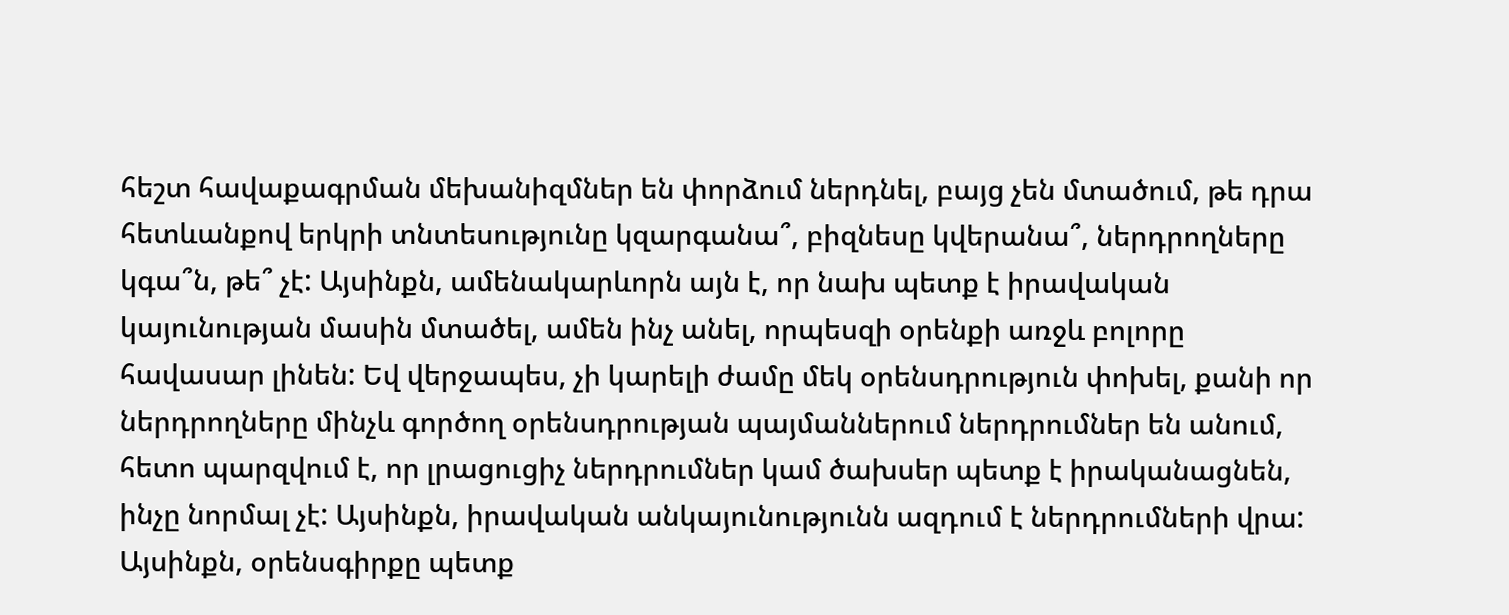հեշտ հավաքագրման մեխանիզմներ են փորձում ներդնել, բայց չեն մտածում, թե դրա հետևանքով երկրի տնտեսությունը կզարգանա՞, բիզնեսը կվերանա՞, ներդրողները կգա՞ն, թե՞ չէ: Այսինքն, ամենակարևորն այն է, որ նախ պետք է իրավական կայունության մասին մտածել, ամեն ինչ անել, որպեսզի օրենքի առջև բոլորը հավասար լինեն: Եվ վերջապես, չի կարելի ժամը մեկ օրենսդրություն փոխել, քանի որ ներդրողները մինչև գործող օրենսդրության պայմաններում ներդրումներ են անում, հետո պարզվում է, որ լրացուցիչ ներդրումներ կամ ծախսեր պետք է իրականացնեն, ինչը նորմալ չէ: Այսինքն, իրավական անկայունությունն ազդում է ներդրումների վրա: Այսինքն, օրենսգիրքը պետք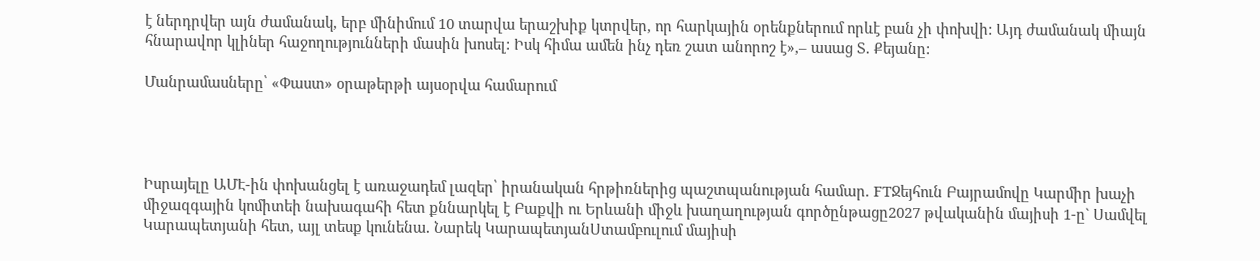է ներդրվեր այն ժամանակ, երբ մինիմում 10 տարվա երաշխիք կտրվեր, որ հարկային օրենքներում որևէ բան չի փոխվի: Այդ ժամանակ միայն հնարավոր կլիներ հաջողությունների մասին խոսել: Իսկ հիմա ամեն ինչ դեռ շատ անորոշ է»,– ասաց Տ. Քեյանը:

Մանրամասները՝ «Փաստ» օրաթերթի այսօրվա համարում




Իսրայելը ԱՄԷ-ին փոխանցել է առաջադեմ լազեր՝ իրանական հրթիռներից պաշտպանության համար. FTՋեյհուն Բայրամովը Կարմիր խաչի միջազգային կոմիտեի նախագահի հետ քննարկել է Բաքվի ու Երևանի միջև խաղաղության գործընթացը2027 թվականին մայիսի 1-ը` Սամվել Կարապետյանի հետ, այլ տեսք կունենա․ Նարեկ ԿարապետյանՍտամբուլում մայիսի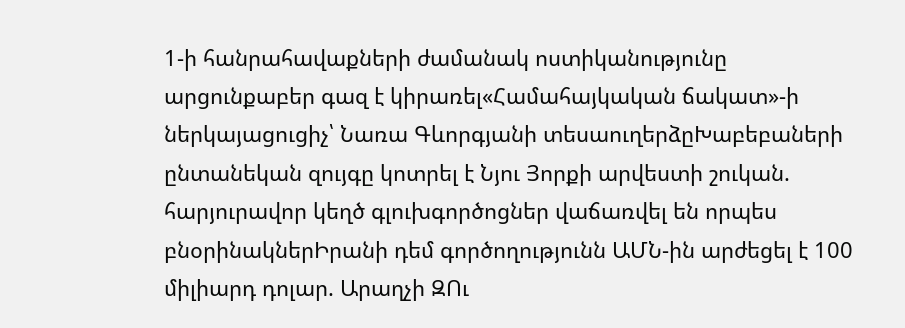1-ի հանրահավաքների ժամանակ ոստիկանությունը արցունքաբեր գազ է կիրառել«Համահայկական ճակատ»-ի ներկայացուցիչ՝ Նառա Գևորգյանի տեսաուղերձըԽաբեբաների ընտանեկան զույգը կոտրել է Նյու Յորքի արվեստի շուկան. հարյուրավոր կեղծ գլուխգործոցներ վաճառվել են որպես բնօրինակներԻրանի դեմ գործողությունն ԱՄՆ-ին արժեցել է 100 միլիարդ դոլար. Արաղչի ԶՈւ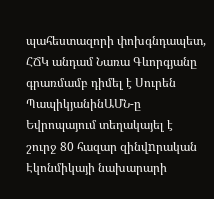պահեստազորի փոխգնդապետ, ՀՃԿ անդամ Նառա Գևորգյանը գրառմամբ դիմել է Սուրեն ՊապիկյանինԱՄՆ-ը Եվրոպայում տեղակայել է շուրջ 80 հազար զինվnրական Էկոնմիկայի նախարարի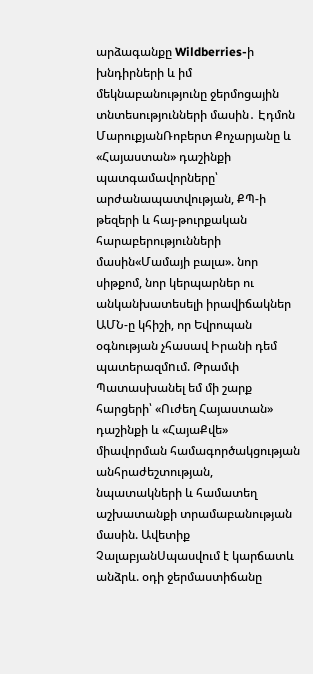արձագանքը Wildberries-ի խնդիրների և իմ մեկնաբանությունը ջերմոցային տնտեսությունների մասին․ Էդմոն ՄարուքյանՌոբերտ Քոչարյանը և «Հայաստան» դաշինքի պատգամավորները՝ արժանապատվության, ՔՊ-ի թեզերի և հայ-թուրքական հարաբերությունների մասին«Մամայի բալա». նոր սիթքոմ, նոր կերպարներ ու անկանխատեսելի իրավիճակներ ԱՄՆ-ը կհիշի, որ Եվրոպան օգնության չհասավ Իրանի դեմ պատերազմnւմ. Թրամփ Պատասխանել եմ մի շարք հարցերի՝ «Ուժեղ Հայաստան» դաշինքի և «ՀայաՔվե» միավորման համագործակցության անհրաժեշտության, նպատակների և համատեղ աշխատանքի տրամաբանության մասին. Ավետիք ՉալաբյանՍպասվում է կարճատև անձրև. օդի ջերմաստիճանը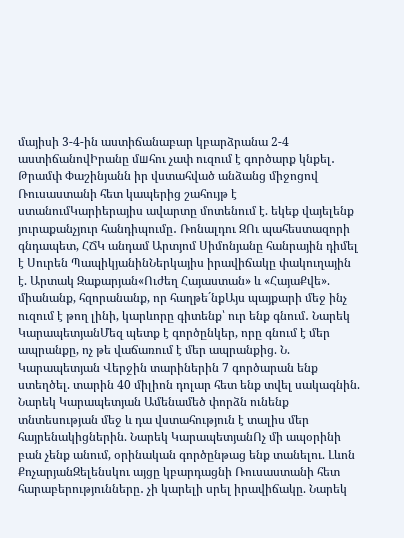մայիսի 3-4-ին աստիճանաբար կբարձրանա 2-4 աստիճանովԻրանը մшհու չափ ուզում է գործարք կնքել․ Թրամփ Փաշինյանն իր վստահված անձանց միջոցով Ռուսաստանի հետ կապերից շահույթ է ստանումԿարիերայիս ավարտը մոտենում է. եկեք վայելենք յուրաքանչյուր հանդիպումը․ Ռոնալդու ԶՈւ պահեստազորի գնդապետ, ՀՃԿ անդամ Արտյոմ Սիմոնյանը հանրային դիմել է Սուրեն ՊապիկյանինՆերկայիս իրավիճակը փակուղային է. Արտակ Զաքարյան«Ուժեղ Հայաստան» և «ՀայաՔվե». միանանք, հզորանանք, որ հաղթե´նքԱյս պայքարի մեջ ինչ ուզում է թող լինի, կարևորը գիտենք՝ ուր ենք գնում․ Նարեկ ԿարապետյանՄեզ պետք է գործընկեր, որը գնում է մեր ապրանքը, ոչ թե վաճառում է մեր ապրանքից. Ն. Կարապետյան Վերջին տարիներին 7 գործարան ենք ստեղծել. տարին 40 միլիոն դոլար հետ ենք տվել սակագնին. Նարեկ Կարապետյան Ամենամեծ փորձն ունենք տնտեսության մեջ և դա վստահություն է տալիս մեր հայրենակիցներին. Նարեկ ԿարապետյանՈչ մի ապօրինի բան չենք անում, օրինական գործընթաց ենք տանելու. Լևոն ՔոչարյանԶելենսկու այցը կբարդացնի Ռուսաստանի հետ հարաբերությունները․ չի կարելի սրել իրավիճակը. Նարեկ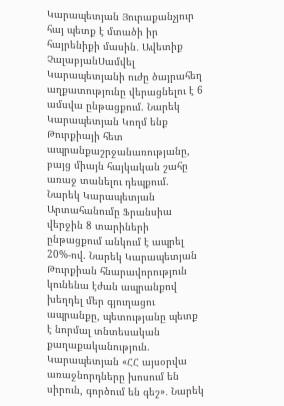Կարապետյան Յուրաքանչյուր հայ պետք է մտածի իր հայրենիքի մասին․ Ավետիք ՉալաբյանՍամվել Կարապետյանի ուժը ծայրահեղ աղքատությունը վերացնելու է 6 ամսվա ընթացքում. Նարեկ Կարապետյան Կողմ ենք Թուրքիայի հետ ապրանքաշրջանառությանը, բայց միայն հայկական շահը առաջ տանելու դեպքում. Նարեկ Կարապետյան Արտահանումը Ֆրանսիա վերջին 8 տարիների ընթացքում անկում է ապրել 20%-ով. Նարեկ Կարապետյան Թուրքիան հնարավորություն կունենա էժան ապրանքով խեղդել մեր գյուղացու ապրանքը, պետությանը պետք է նորմալ տնտեսական քաղաքականություն. Կարապետյան «ՀՀ այսօրվա առաջնորդները խոսում են սիրուն, գործում են գեշ»․ Նարեկ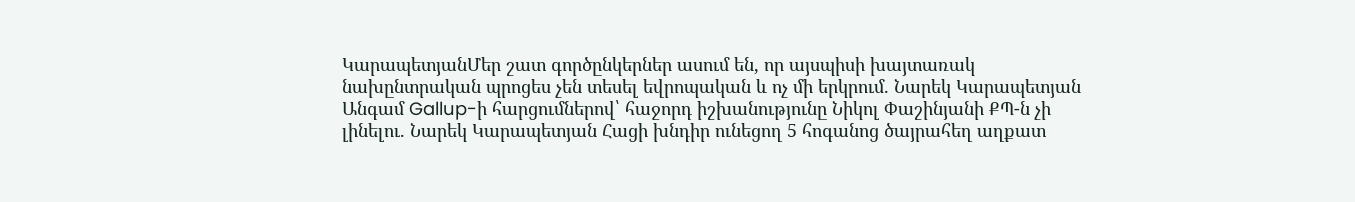ԿարապետյանՄեր շատ գործընկերներ ասում են, որ այսպիսի խայտառակ նախընտրական պրոցես չեն տեսել եվրոպական և ոչ մի երկրում. Նարեկ Կարապետյան Անգամ Gallup-ի հարցումներով՝ հաջորդ իշխանությունը Նիկոլ Փաշինյանի ՔՊ-ն չի լինելու. Նարեկ Կարապետյան Հացի խնդիր ունեցող 5 հոգանոց ծայրահեղ աղքատ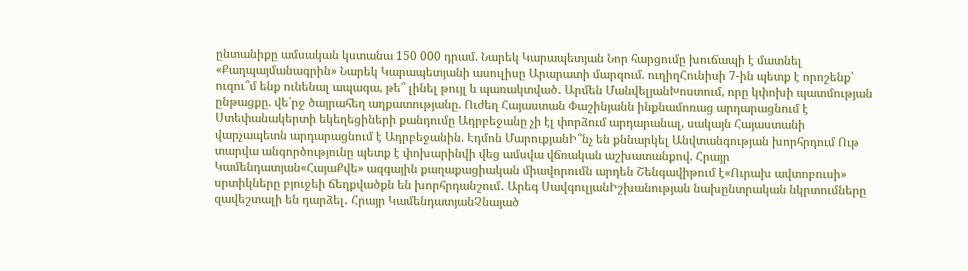ընտանիքը ամսական կստանա 150 000 դրամ. Նարեկ Կարապետյան Նոր հարցումը խուճապի է մատնել «Քաղպայմանագրին» Նարեկ Կարապետյանի ասուլիսը Արարատի մարզում. ուղիղՀունիսի 7-ին պետք է որոշենք՝ ուզու՞մ ենք ունենալ ապագա, թե՞ լինել թույլ և պառակտված․ Արմեն ՄանվելյանԽոստում, որը կփոխի պատմության ընթացքը. վե՛րջ ծայրահեղ աղքատությանը. Ուժեղ Հայաստան Փաշինյանն ինքնամոռաց արդարացնում է Ստեփանակերտի եկեղեցիների քանդումը Ադրբեջանը չի էլ փորձում արդարանալ, սակայն Հայաստանի վարչապետն արդարացնում է Ադրբեջանին. Էդմոն ՄարուքյանԻ՞նչ են քննարկել Անվտանգության խորհրդում Ութ տարվա անգործությունը պետք է փոխարինվի վեց ամսվա վճռական աշխատանքով. Հրայր Կամենդատյան«ՀայաՔվե» ազգային քաղաքացիական միավորումն արդեն Շենգավիթում է«Ուրախ ավտոբուսի» սրտիկները բյուջեի ճեղքվածքն են խորհրդանշում․ Արեգ ՍավգուլյանԻշխանության նախընտրական նկրտումները զավեշտալի են դարձել․ Հրայր ԿամենդատյանՉնայած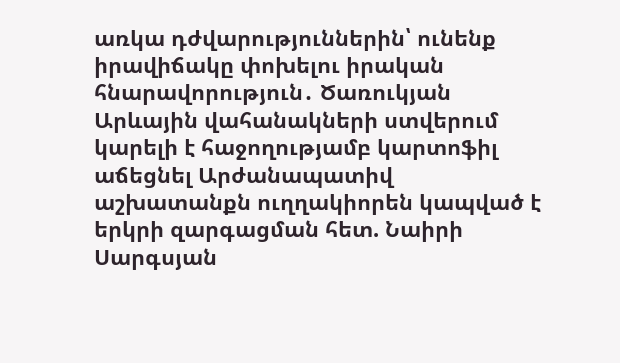առկա դժվարություններին՝ ունենք իրավիճակը փոխելու իրական հնարավորություն․ Ծառուկյան Արևային վահանակների ստվերում կարելի է հաջողությամբ կարտոֆիլ աճեցնել Արժանապատիվ աշխատանքն ուղղակիորեն կապված է երկրի զարգացման հետ. Նաիրի Սարգսյան